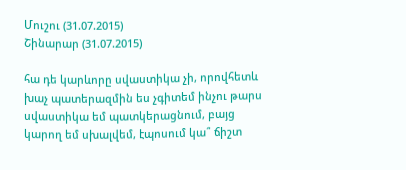Մուշու (31.07.2015)
Շինարար (31.07.2015)

հա դե կարևորը սվաստիկա չի, որովհետև խաչ պատերազմին ես չգիտեմ ինչու թարս սվաստիկա եմ պատկերացնում, բայց կարող եմ սխալվեմ, էպոսում կա՞ ճիշտ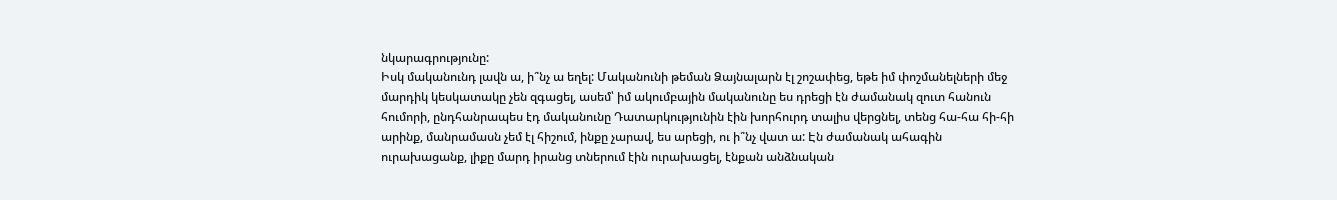նկարագրությունը:
Իսկ մականունդ լավն ա, ի՞նչ ա եղել: Մականունի թեման Ձայնալարն էլ շոշափեց, եթե իմ փոշմանելների մեջ մարդիկ կեսկատակը չեն զգացել, ասեմ՝ իմ ակումբային մականունը ես դրեցի էն ժամանակ զուտ հանուն հումորի, ընդհանրապես էդ մականունը Դատարկությունին էին խորհուրդ տալիս վերցնել, տենց հա-հա հի-հի արինք, մանրամասն չեմ էլ հիշում, ինքը չարավ, ես արեցի, ու ի՞նչ վատ ա: Էն ժամանակ ահագին ուրախացանք, լիքը մարդ իրանց տներում էին ուրախացել, էնքան անձնական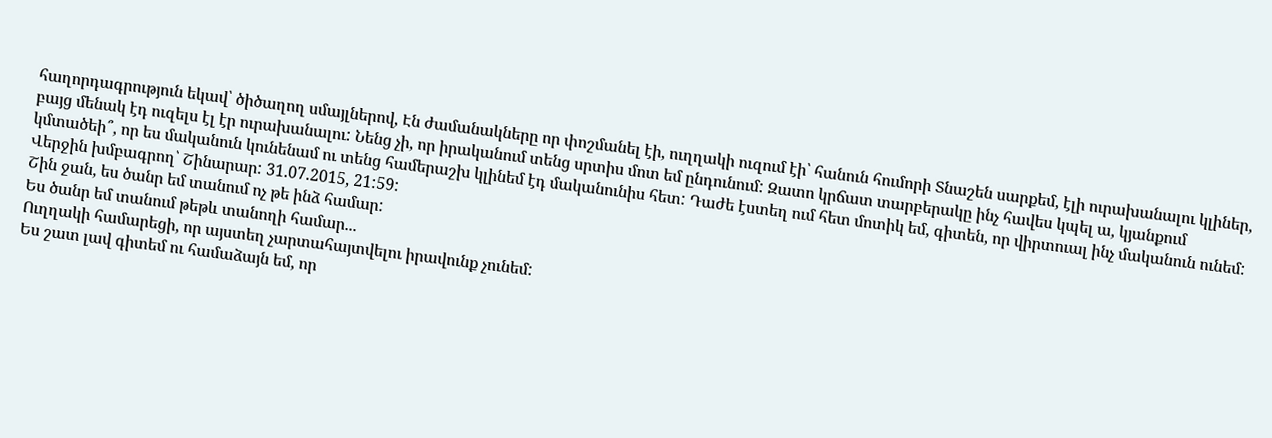հաղորդագրություն եկավ՝ ծիծաղող սմայլներով, Էն ժամանակները որ փոշմանել էի, ուղղակի ուզում էի՝ հանուն հումորի Տնաշեն սարքեմ, էլի ուրախանալու կլիներ, բայց մենակ էդ ուզելս էլ էր ուրախանալու: Նենց չի, որ իրականում տենց սրտիս մոտ եմ ընդունում: Զատո կրճատ տարբերակը ինչ հավես կպել ա, կյանքում կմտածեի՞, որ ես մականուն կունենամ ու տենց համերաշխ կլինեմ էդ մականունիս հետ: Դաժե էստեղ ում հետ մոտիկ եմ, գիտեն, որ վիրտուալ ինչ մականուն ունեմ:
Վերջին խմբագրող՝ Շինարար: 31.07.2015, 21:59:
Շին ջան, ես ծանր եմ տանում ոչ թե ինձ համար:
Ես ծանր եմ տանում թեթև տանողի համար...
Ուղղակի համարեցի, որ այստեղ չարտահայտվելու իրավունք չունեմ:
Ես շատ լավ գիտեմ ու համաձայն եմ, որ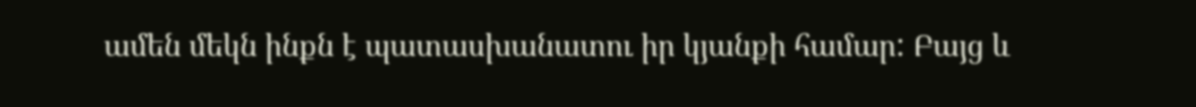ամեն մեկն ինքն է պատասխանատու իր կյանքի համար: Բայց և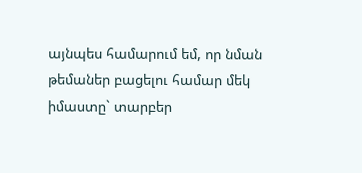այնպես համարում եմ, որ նման թեմաներ բացելու համար մեկ իմաստը` տարբեր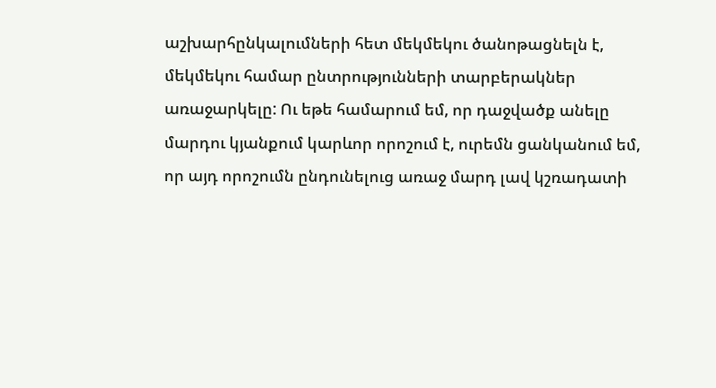աշխարհընկալումների հետ մեկմեկու ծանոթացնելն է, մեկմեկու համար ընտրությունների տարբերակներ առաջարկելը: Ու եթե համարում եմ, որ դաջվածք անելը մարդու կյանքում կարևոր որոշում է, ուրեմն ցանկանում եմ, որ այդ որոշումն ընդունելուց առաջ մարդ լավ կշռադատի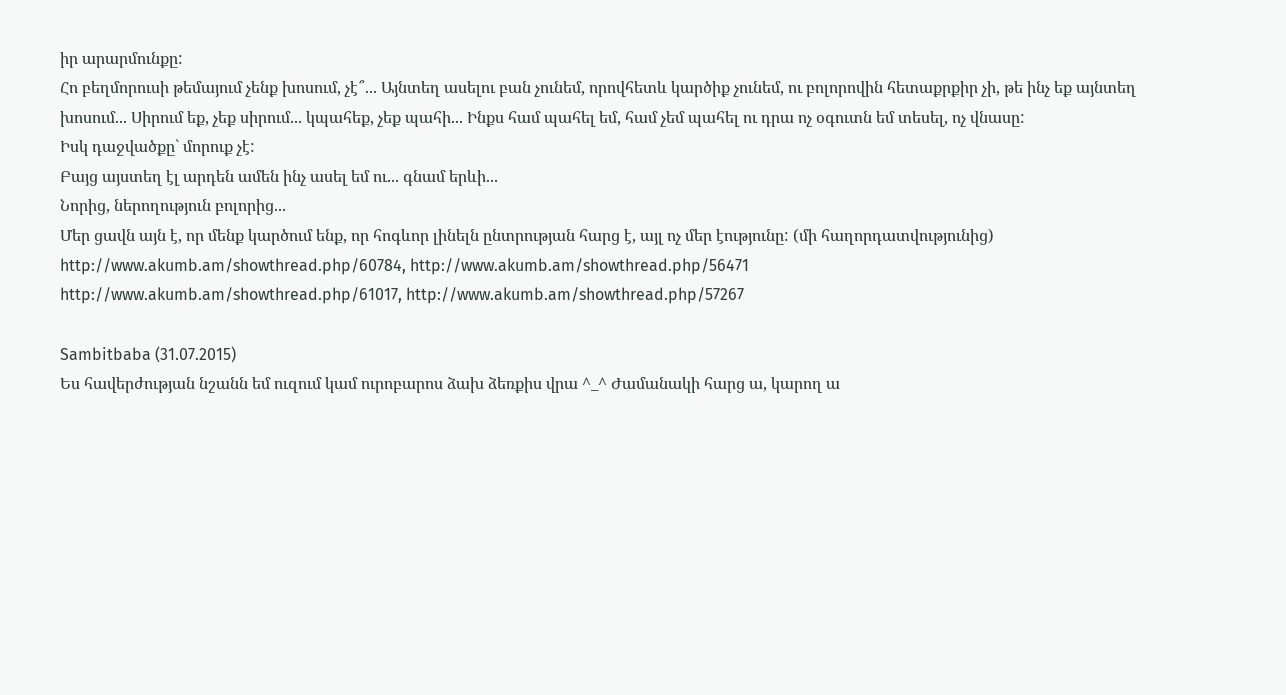իր արարմունքը:
Հո բեղմորուսի թեմայում չենք խոսում, չէ՞... Այնտեղ ասելու բան չունեմ, որովհետև կարծիք չունեմ, ու բոլորովին հետաքրքիր չի, թե ինչ եք այնտեղ խոսում... Սիրում եք, չեք սիրում... կպահեք, չեք պահի... Ինքս համ պահել եմ, համ չեմ պահել ու դրա ոչ օգուտն եմ տեսել, ոչ վնասը:
Իսկ դաջվածքը` մորուք չէ:
Բայց այստեղ էլ արդեն ամեն ինչ ասել եմ ու... գնամ երևի...
Նորից, ներողություն բոլորից...
Մեր ցավն այն է, որ մենք կարծում ենք, որ հոգևոր լինելն ընտրության հարց է, այլ ոչ մեր էությունը: (մի հաղորդատվությունից)
http://www.akumb.am/showthread.php/60784, http://www.akumb.am/showthread.php/56471
http://www.akumb.am/showthread.php/61017, http://www.akumb.am/showthread.php/57267

Sambitbaba (31.07.2015)
Ես հավերժության նշանն եմ ուզում կամ ուրոբարոս ձախ ձեռքիս վրա ^_^ Ժամանակի հարց ա, կարող ա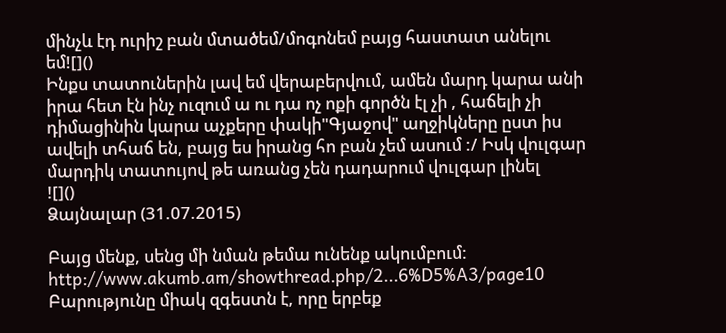մինչև էդ ուրիշ բան մտածեմ/մոգոնեմ բայց հաստատ անելու եմ![]()
Ինքս տատուներին լավ եմ վերաբերվում, ամեն մարդ կարա անի իրա հետ էն ինչ ուզում ա ու դա ոչ ոքի գործն էլ չի , հաճելի չի դիմացինին կարա աչքերը փակի"Գյաջով" աղջիկները ըստ իս ավելի տհաճ են, բայց ես իրանց հո բան չեմ ասում :/ Իսկ վուլգար մարդիկ տատույով թե առանց չեն դադարում վուլգար լինել
![]()
Ձայնալար (31.07.2015)

Բայց մենք, սենց մի նման թեմա ունենք ակումբում:
http://www.akumb.am/showthread.php/2...6%D5%A3/page10
Բարությունը միակ զգեստն է, որը երբեք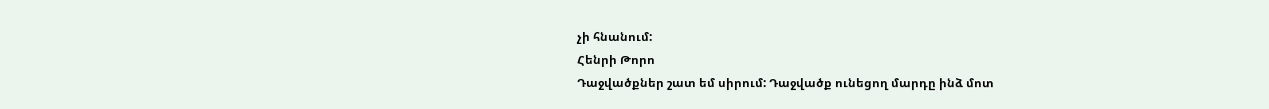չի հնանում:
Հենրի Թորո
Դաջվածքներ շատ եմ սիրում: Դաջվածք ունեցող մարդը ինձ մոտ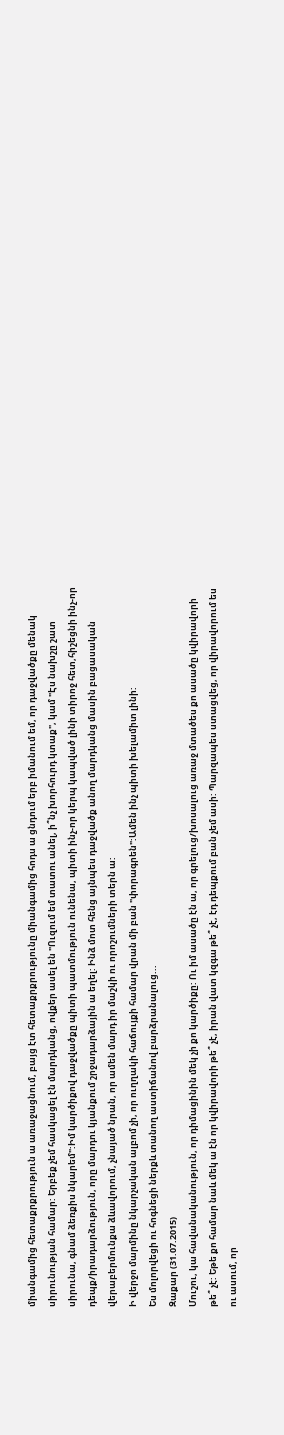միանգամից հետաքրքրություն ա առաջացնում, բայց էտ հետաքրքրությունը միանգամից հոդս ա ցնդում երբ իմանում եմ, որ դաջվածքը մենակ սիրունության համար: Երբեք չեմ հասկացել էն մարդկանց, ովքեր ասել են "Ուզում եմ տատու անել, ի՞նչ խորհուրդ կտաք", կամ "Էս նախշը շատ սիրունա, գնամ ձեռքիս նկարեմ":Իմ կարծիքով դաջվածքը պիտի պատմություն ունենա, պիտի ինչ-որ կերպ կապված լինի տիրոջ հետ,հիշեցնի ինչ-որ դեպք/իրադարձություն, որը մարդու կյանքում շրջադարձային ա եղել: Ինձ մոտ հենց այնպես դաջվածք անող մարդկանց մասին բացասական վերաբերմունքա ձևավորում, չնայած նրան, որ ամեն մարդ իր մաշկի ու որոշումների տերն ա:
Ի վերջո մարմինը նկարչական ալբոմ չի, որ ուղղակի հաճույքի համար վրան մի բան "փորագրեն":Ամեն ինչ պիտի խելամիտ լինի:
Ես մոլորվեցի ու հոգնեցի ներքև տանող աստիճանով բարձրանալուց...
Զաքար (31.07.2015)
Մուշու, կա հավանականություն, որ դիմացինին մեկ չի քո կարծիքը: Ու իմ ասածը էն ա, որ գրելուց/խոսալուց առաջ մտածես քո ասածը կվիրավորի թե՞ չէ: Եթե քո համար նաև մեկ ա էն որ կվիրավորի թե՞ չէ, իրան վատ կզգա թե՞ չէ, էդ դեպքում բան չեմ ասի: Պարզապես ստացվեց, որ վիրավորում ես ու ասում, որ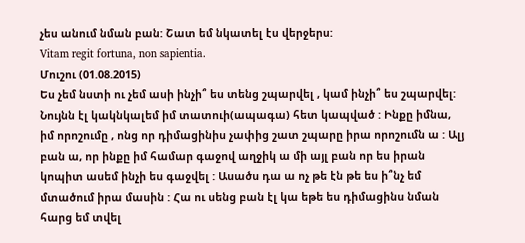չես անում նման բան: Շատ եմ նկատել էս վերջերս:
Vitam regit fortuna, non sapientia.
Մուշու (01.08.2015)
Ես չեմ նստի ու չեմ ասի ինչի՞ ես տենց շպարվել , կամ ինչի՞ ես շպարվել: Նույնն էլ կակնկալեմ իմ տատուի(ապագա) հետ կապված : Ինքը իմնա, իմ որոշումը , ոնց որ դիմացինիս չափից շատ շպարը իրա որոշումն ա : Ալյ բան ա, որ ինքը իմ համար գաջով աղջիկ ա մի այլ բան որ ես իրան կոպիտ ասեմ ինչի ես գաջվել : Ասածս դա ա ոչ թե էն թե ես ի՞նչ եմ մտածում իրա մասին : Հա ու սենց բան էլ կա եթե ես դիմացինս նման հարց եմ տվել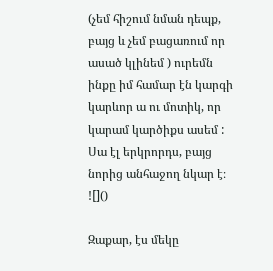(չեմ հիշում նման դեպք, բայց և չեմ բացառում որ ասած կլինեմ ) ուրեմն ինքը իմ համար էն կարգի կարևոր ա ու մոտիկ, որ կարամ կարծիքս ասեմ :
Սա էլ երկրորդս, բայց նորից անհաջող նկար է։
![]()

Զաքար, էս մեկը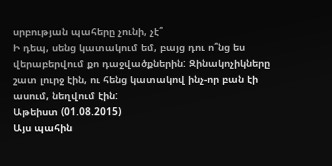սրբության պահերը չունի, չէ՞
Ի դեպ, սենց կատակում եմ, բայց դու ո՞նց ես վերաբերվում քո դաջվածքներին: Զինակոչիկները շատ լուրջ էին, ու հենց կատակով ինչ-որ բան էի ասում, նեղվում էին:
Աթեիստ (01.08.2015)
Այս պահին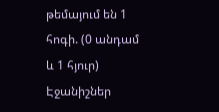թեմայում են 1 հոգի. (0 անդամ և 1 հյուր)
Էջանիշներ